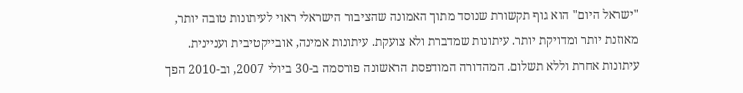"ישראל היום" הוא גוף תקשורת שנוסד מתוך האמונה שהציבור הישראלי ראוי לעיתונות טובה יותר, מאוזנת יותר ומדויקת יותר. עיתונות שמדברת ולא צועקת. עיתונות אמינה, אובייקטיבית ועניינית. עיתונות אחרת וללא תשלום. המהדורה המודפסת הראשונה פורסמה ב-30 ביולי 2007, וב-2010 הפך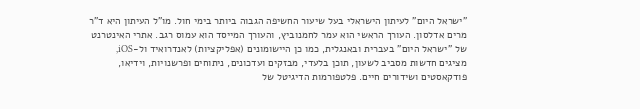"ישראל היום" לעיתון הישראלי בעל שיעור החשיפה הגבוה ביותר בימי חול. מו"ל העיתון היא ד"ר מרים אדלסון. העורך הראשי הוא עמר לחמנוביץ, והעורך המייסד הוא עמוס רגב. אתרי האינטרנט של "ישראל היום" בעברית ובאנגלית, כמו כן היישומונים (אפליקציות) לאנדרואיד ול-iOS, מציגים חדשות מסביב לשעון, תוכן בלעדי, מבזקים ועדכונים, ניתוחים ופרשנויות, וידיאו, פודקאסטים ושידורים חיים. פלטפורמות הדיגיטל של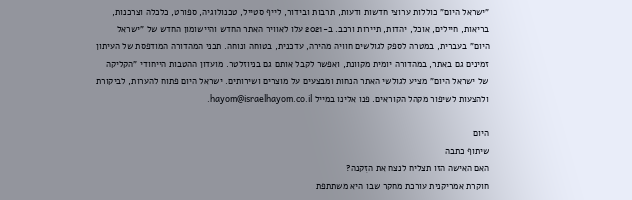"ישראל היום" כוללות ערוצי חדשות ודעות, תרבות ובידור, לייף סטייל, טכנולוגיה, ספורט, כלכלה וצרכנות, בריאות, חיילים, אוכל, יהדות, תיירות ורכב. ב-2021 עלו לאוויר האתר החדש והיישומון החדש של "ישראל היום" בעברית, במטרה לספק לגולשים חוויה מהירה, עדכנית, בטוחה ונוחה. תכני המהדורה המודפסת של העיתון זמינים גם באתר, במהדורה יומית מקוונת, ואפשר לקבל אותם גם בניוזלטר. מועדון ההטבות הייחודי "הקליקה של ישראל היום" מציע לגולשי האתר הנחות ומבצעים על מוצרים ושירותים. ישראל היום פתוח להערות, לביקורת ולהצעות לשיפור מקהל הקוראים. פנו אלינו במייל hayom@israelhayom.co.il.

היום
שיתוף כתבה
האם האישה הזו תצליח לנצח את הזִקנה?
חוקרת אמריקנית עורכת מחקר שבו היא משתתפת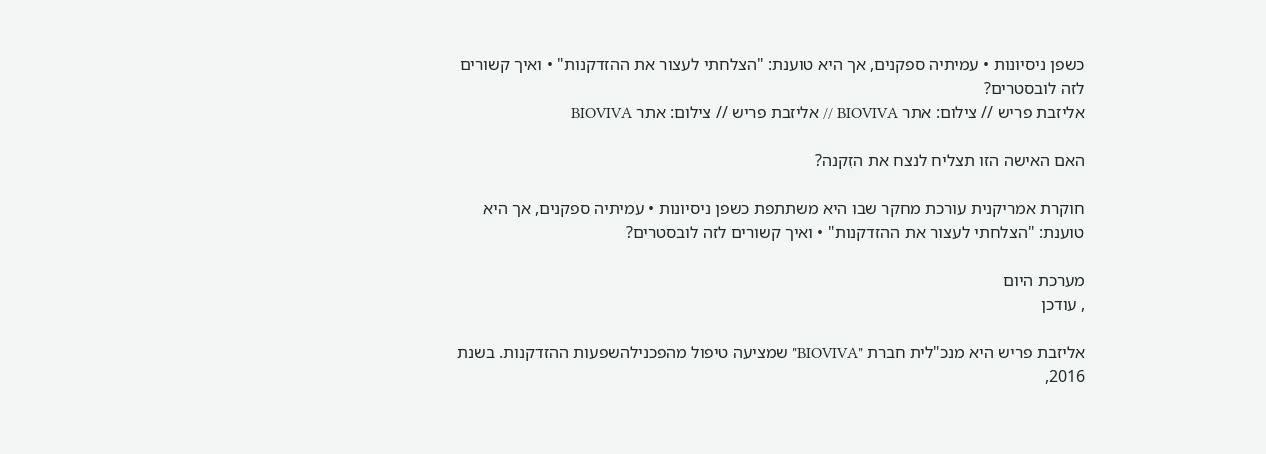כשפן ניסיונות • עמיתיה ספקנים, אך היא טוענת: "הצלחתי לעצור את ההזדקנות" • ואיך קשורים לזה לובסטרים?
אליזבת פריש // צילום: אתר BIOVIVA // אליזבת פריש // צילום: אתר BIOVIVA

האם האישה הזו תצליח לנצח את הזִקנה?

חוקרת אמריקנית עורכת מחקר שבו היא משתתפת כשפן ניסיונות • עמיתיה ספקנים, אך היא טוענת: "הצלחתי לעצור את ההזדקנות" • ואיך קשורים לזה לובסטרים?

מערכת היום
, עודכן

אליזבת פריש היא מנכ"לית חברת "BIOVIVA" שמציעה טיפול מהפכנילהשפעות ההזדקנות. בשנת 2016,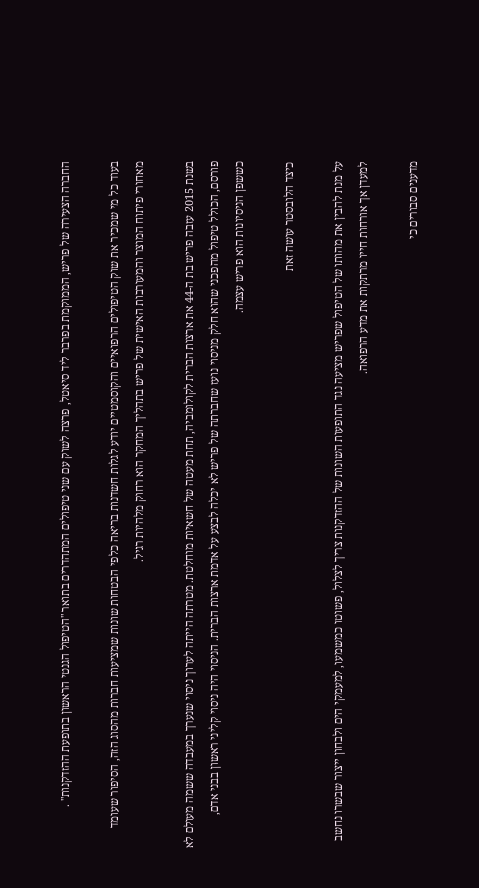החברה הצעירה של פריש, הממוקמת בפרבר ליד סיאטל, פרצה לשוק עם שני טיפולים המתהדרים בתואר "הטיפול הגנטי הראשון בתופעת ההזדקנות" .

בעוד כל מי שמכיר את שוק הטיפולים הרפואיים והקוסמטיים יודע לגלות חשדנות בריאה כלפי הבטחות שונות שמציעות חברות מהסוג הזה, הסיפור שעומד מאחורי פיתוח המוצר והמעורבות האישית של פריש בתהליך המחקר הוא רחוק מלהיות רגיל.

בשנת 2015 עזבה פריש בת ה-44 את ארצות הברית לקולומביה, תחת מעטה של חשאיות מוחלטת. מטרתה הייתה לערוך ניסוי שנערך במעבדה ששמה מעולם לא פורסם, הכולל טיפול מהפכני שהוא חלק מניסוי נועז שחברתה של פריש לא יכלה לבצע על אדמת ארצות הברית. הניסוי היה ניסוי קליני ראשון בבני אדם, כששפן הניסיונות הוא פריש עצמה.

כיצד הלובסטר עושה זאת

על מנת להבין את מהותו של הטיפול שפריש מציעה נגד התופעות השונות של ההזדקנות צריך לצלול, פשוטו כמשמעו, למעמקי הים ולבחון ייצור שבשרו נחשב למעדן אך אורחות חייו מרתקות את מדע הרפואה.

מדענים סבורים כי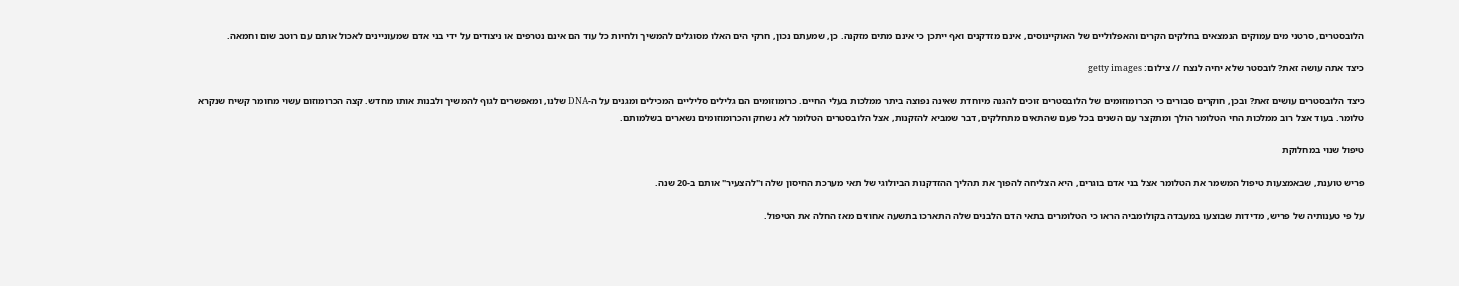הלובסטרים, סרטני מים עמוקים הנמצאים בחלקים הקרים והאפלוליים של האוקיינוסים, אינם מזדקנים ואף ייתכן כי אינם מתים מזקנה. כן, שמעתם נכון, חרקי הים האלו מסוגלים להמשיך ולחיות כל עוד הם אינם נטרפים או ניצודים על ידי בני אדם שמעוניינים לאכול אותם עם רוטב שום וחמאה.

כיצד אתה עושה זאת? לובסטר שלא יחיה לנצח // צילום: getty images

כיצד הלובסטרים עושים זאת? ובכן, חוקרים סבורים כי הכרומוזומים של הלובסטרים זוכים להגנה מיוחדת שאינה נפוצה ביתר ממלכות בעלי החיים. כרומוזומים הם גלילים סליליים המכילים ומגנים על ה-DNA שלנו, ומאפשרים לגוף להמשיך ולבנות אותו מחדש. קצה הכרומוזום עשוי מחומר קשיח שנקרא טלומר. בעוד אצל רוב ממלכות החי הטלומר הולך ומתקצר עם השנים בכל פעם שהתאים מתחלקים, דבר שמביא להזקנות, אצל הלובסטרים הטלומר לא נשחק והכרומוזומים נשארים בשלמותם.

טיפול שנוי במחלוקת

פריש טוענת, שבאמצעות טיפול המשמר את הטלומר אצל בני אדם בוגרים, היא הצליחה להפוך את תהליך ההזדקנות הביולוגי של תאי מערכת החיסון שלה ו"להצעיר" אותם ב-20 שנה.

על פי טענותיה של פריש, מדידות שבוצעו במעבדה בקולומביה הראו כי הטלומרים בתאי הדם הלבנים שלה התארכו בתשעה אחוזים מאז החלה את הטיפול.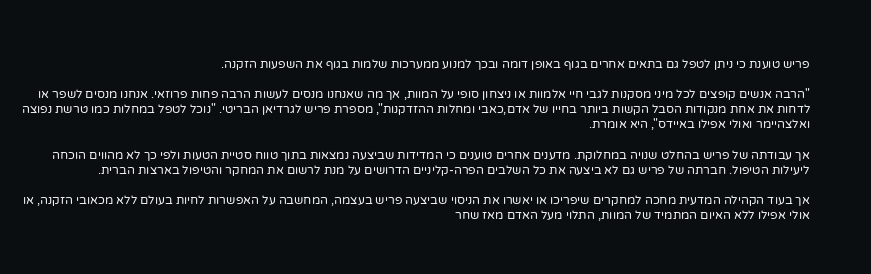פריש טוענת כי ניתן לטפל גם בתאים אחרים בגוף באופן דומה ובכך למנוע ממערכות שלמות בגוף את השפעות הזקנה.

"הרבה אנשים קופצים לכל מיני מסקנות לגבי חיי אלמוות או ניצחון סופי על המוות, אך מה שאנחנו מנסים לעשות הרבה פחות פרוזאי. אנחנו מנסים לשפר או לדחות את אחת מנקודות הסבל הקשות ביותר בחייו של אדם,כאבי ומחלות ההזדקנות", מספרת פריש לגרדיאן הבריטי. "נוכל לטפל במחלות כמו טרשת נפוצה ואלצהיימר ואולי אפילו באיידס", היא אומרת.

אך עבודתה של פריש בהחלט שנויה במחלוקת. מדענים אחרים טוענים כי המדידות שביצעה נמצאות בתוך טווח סטיית הטעות ולפי כך לא מהווים הוכחה ליעילות הטיפול. חברתה של פריש גם לא ביצעה את כל השלבים הפרה-קליניים הדרושים על מנת לרשום את המחקר והטיפול בארצות הברית.

אך בעוד הקהילה המדעית מחכה למחקרים שיפריכו או יאשרו את הניסוי שביצעה פריש בעצמה, המחשבה על האפשרות לחיות בעולם ללא מכאובי הזקנה, או אולי אפילו ללא האיום המתמיד של המוות, התלוי מעל האדם מאז שחר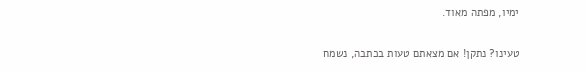ימיו, מפתה מאוד.

טעינו? נתקן! אם מצאתם טעות בכתבה, נשמח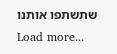שתשתפו אותנו
Load more...